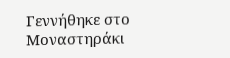Γεννήθηκε στο Μοναστηράκι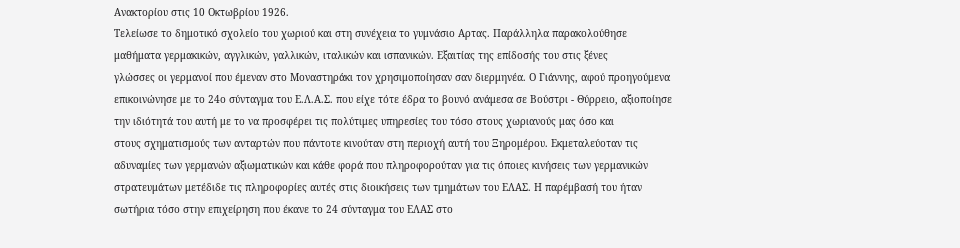Ανακτορίου στις 10 Οκτωβρίου 1926.
Τελείωσε το δημοτικό σχολείο του χωριού και στη συνέχεια το γυμνάσιο Αρτας. Παράλληλα παρακολούθησε
μαθήματα γερμακικών, αγγλικών, γαλλικών, ιταλικών και ισπανικών. Εξαιτίας της επίδοσής του στις ξένες
γλώσσες οι γερμανοί που έμεναν στο Μοναστηράκι τον χρησιμοποίησαν σαν διερμηνέα. Ο Γιάννης, αφού προηγούμενα
επικοινώνησε με το 24ο σύνταγμα του Ε.Λ.Α.Σ. που είχε τότε έδρα το βουνό ανάμεσα σε Βούστρι - Θύρρειο, αξιοποίησε
την ιδιότητά του αυτή με το να προσφέρει τις πολύτιμες υπηρεσίες του τόσο στους χωριανούς μας όσο και
στους σχηματισμούς των ανταρτών που πάντοτε κινούταν στη περιοχή αυτή του Ξηρομέρου. Εκμεταλεύοταν τις
αδυναμίες των γερμανών αξιωματικών και κάθε φορά που πληροφορούταν για τις όποιες κινήσεις των γερμανικών
στρατευμάτων μετέδιδε τις πληροφορίες αυτές στις διοικήσεις των τμημάτων του ΕΛΑΣ. Η παρέμβασή του ήταν
σωτήρια τόσο στην επιχείρηση που έκανε το 24 σύνταγμα του ΕΛΑΣ στο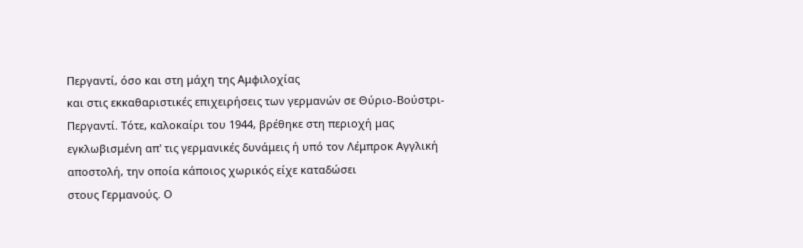Περγαντί, όσο και στη μάχη της Αμφιλοχίας
και στις εκκαθαριστικές επιχειρήσεις των γερμανών σε Θύριο-Βούστρι-Περγαντί. Τότε, καλοκαίρι του 1944, βρέθηκε στη περιοχή μας
εγκλωβισμένη απ' τις γερμανικές δυνάμεις ή υπό τον Λέμπροκ Αγγλική αποστολή, την οποία κάποιος χωρικός είχε καταδώσει
στους Γερμανούς. Ο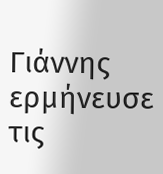Γιάννης ερμήνευσε τις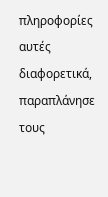πληροφορίες αυτές διαφορετικά, παραπλάνησε τους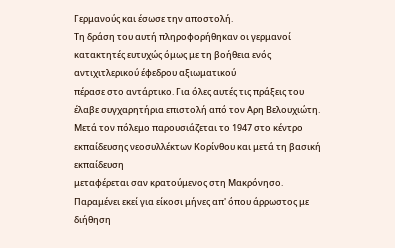Γερμανούς και έσωσε την αποστολή.
Τη δράση του αυτή πληροφορήθηκαν οι γερμανοί κατακτητές ευτυχώς όμως με τη βοήθεια ενός αντιχιτλερικού έφεδρου αξιωματικού
πέρασε στο αντάρτικο. Για όλες αυτές τις πράξεις του έλαβε συγχαρητήρια επιστολή από τον Αρη Βελουχιώτη.
Μετά τον πόλεμο παρουσιάζεται το 1947 στο κέντρο εκπαίδευσης νεοσυλλέκτων Κορίνθου και μετά τη βασική εκπαίδευση
μεταφέρεται σαν κρατούμενος στη Μακρόνησο. Παραμένει εκεί για είκοσι μήνες απ' όπου άρρωστος με διήθηση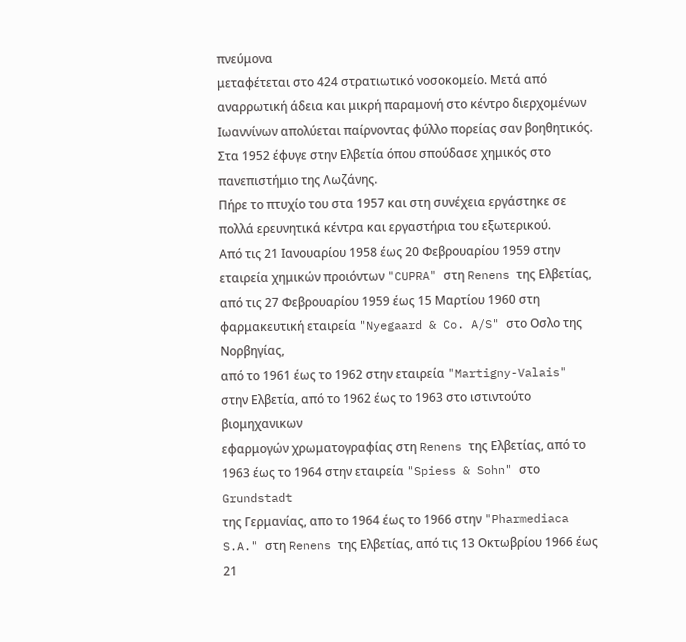πνεύμονα
μεταφέτεται στο 424 στρατιωτικό νοσοκομείο. Μετά από αναρρωτική άδεια και μικρή παραμονή στο κέντρο διερχομένων
Ιωαννίνων απολύεται παίρνοντας φύλλο πορείας σαν βοηθητικός.
Στα 1952 έφυγε στην Ελβετία όπου σπούδασε χημικός στο πανεπιστήμιο της Λωζάνης.
Πήρε το πτυχίο του στα 1957 και στη συνέχεια εργάστηκε σε πολλά ερευνητικά κέντρα και εργαστήρια του εξωτερικού.
Από τις 21 Ιανουαρίου 1958 έως 20 Φεβρουαρίου 1959 στην εταιρεία χημικών προιόντων "CUPRA" στη Renens της Ελβετίας,
από τις 27 Φεβρουαρίου 1959 έως 15 Μαρτίου 1960 στη φαρμακευτική εταιρεία "Nyegaard & Co. A/S" στο Οσλο της Νορβηγίας,
από το 1961 έως το 1962 στην εταιρεία "Martigny-Valais" στην Ελβετία, από το 1962 έως το 1963 στο ιστιντούτο βιομηχανικων
εφαρμογών χρωματογραφίας στη Renens της Ελβετίας, από το 1963 έως το 1964 στην εταιρεία "Spiess & Sohn" στο Grundstadt
της Γερμανίας, απο το 1964 έως το 1966 στην "Pharmediaca S.A." στη Renens της Ελβετίας, από τις 13 Οκτωβρίου 1966 έως
21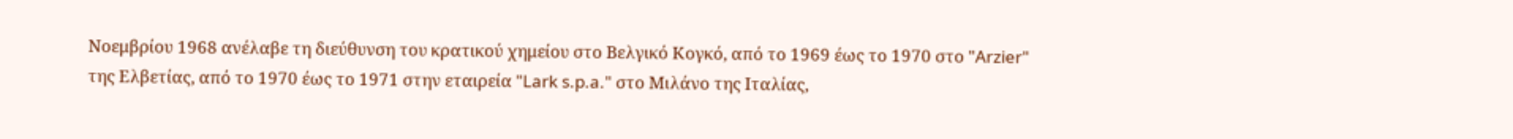Νοεμβρίου 1968 ανέλαβε τη διεύθυνση του κρατικού χημείου στο Βελγικό Κογκό, από το 1969 έως το 1970 στο "Arzier"
της Ελβετίας, από το 1970 έως το 1971 στην εταιρεία "Lark s.p.a." στο Μιλάνο της Ιταλίας,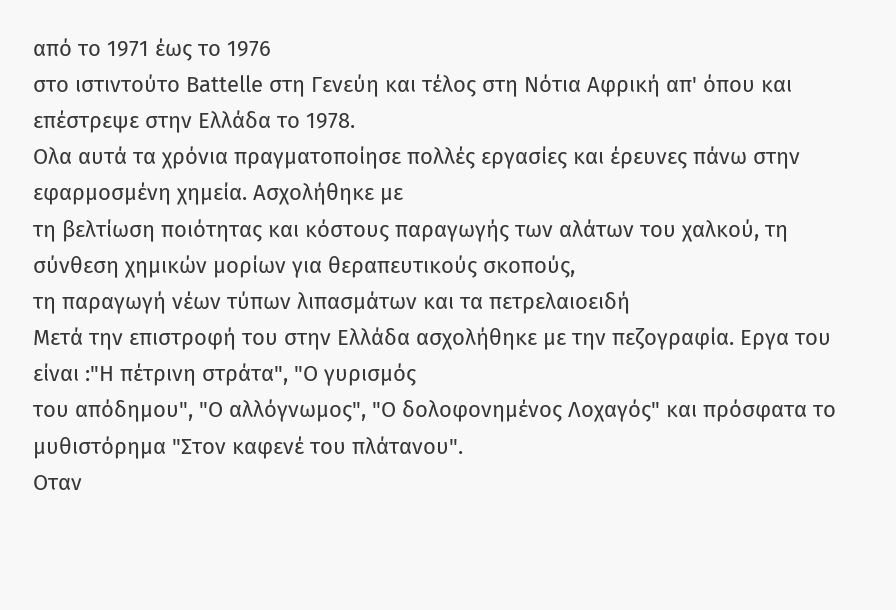από το 1971 έως το 1976
στο ιστιντούτο Battelle στη Γενεύη και τέλος στη Νότια Αφρική απ' όπου και επέστρεψε στην Ελλάδα το 1978.
Ολα αυτά τα χρόνια πραγματοποίησε πολλές εργασίες και έρευνες πάνω στην εφαρμοσμένη χημεία. Ασχολήθηκε με
τη βελτίωση ποιότητας και κόστους παραγωγής των αλάτων του χαλκού, τη σύνθεση χημικών μορίων για θεραπευτικούς σκοπούς,
τη παραγωγή νέων τύπων λιπασμάτων και τα πετρελαιοειδή
Μετά την επιστροφή του στην Ελλάδα ασχολήθηκε με την πεζογραφία. Εργα του είναι :"Η πέτρινη στράτα", "Ο γυρισμός
του απόδημου", "Ο αλλόγνωμος", "O δολοφονημένος Λοχαγός" και πρόσφατα το μυθιστόρημα "Στον καφενέ του πλάτανου".
Οταν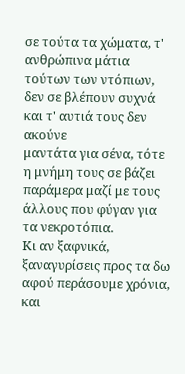σε τούτα τα χώματα, τ' ανθρώπινα μάτια τούτων των ντόπιων, δεν σε βλέπουν συχνά και τ' αυτιά τους δεν ακούνε
μαντάτα για σένα, τότε η μνήμη τους σε βάζει παράμερα μαζί με τους άλλους που φύγαν για τα νεκροτόπια.
Κι αν ξαφνικά, ξαναγυρίσεις προς τα δω αφού περάσουμε χρόνια, και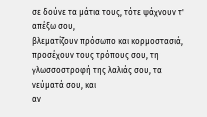σε δούνε τα μάτια τους, τότε ψάχνουν τ' απέξω σου,
βλεματίζουν πρόσωπο και κορμοστασιά, προσέχουν τους τρόπους σου, τη γλωσσοστροφή της λαλιάς σου, τα νεύματά σου, και
αν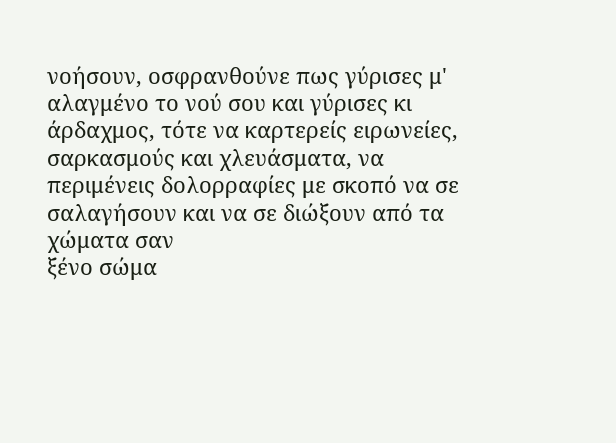νοήσουν, οσφρανθούνε πως γύρισες μ' αλαγμένο το νού σου και γύρισες κι άρδαχμος, τότε να καρτερείς ειρωνείες,
σαρκασμούς και χλευάσματα, να περιμένεις δολορραφίες με σκοπό να σε σαλαγήσουν και να σε διώξουν από τα χώματα σαν
ξένο σώμα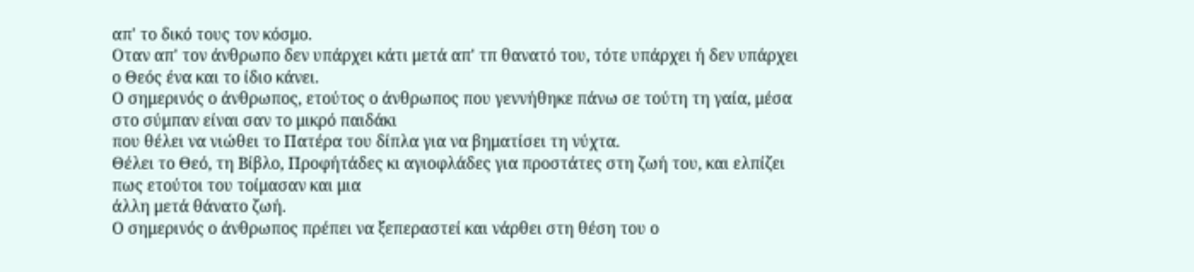απ' το δικό τους τον κόσμο.
Οταν απ' τον άνθρωπο δεν υπάρχει κάτι μετά απ' τπ θανατό του, τότε υπάρχει ή δεν υπάρχει ο Θεός ένα και το ίδιο κάνει.
Ο σημερινός ο άνθρωπος, ετούτος ο άνθρωπος που γεννήθηκε πάνω σε τούτη τη γαία, μέσα στο σύμπαν είναι σαν το μικρό παιδάκι
που θέλει να νιώθει το Πατέρα του δίπλα για να βηματίσει τη νύχτα.
Θέλει το Θεό, τη Βίβλο, Προφήτάδες κι αγιοφλάδες για προστάτες στη ζωή του, και ελπίζει πως ετούτοι του τοίμασαν και μια
άλλη μετά θάνατο ζωή.
Ο σημερινός ο άνθρωπος πρέπει να ξεπεραστεί και νάρθει στη θέση του ο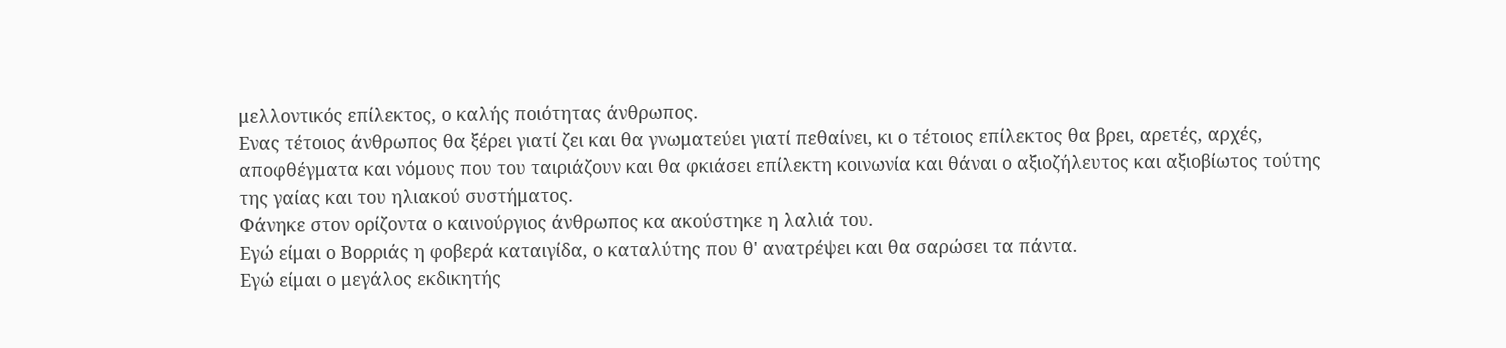μελλοντικός επίλεκτος, ο καλής ποιότητας άνθρωπος.
Ενας τέτοιος άνθρωπος θα ξέρει γιατί ζει και θα γνωματεύει γιατί πεθαίνει, κι ο τέτοιος επίλεκτος θα βρει, αρετές, αρχές,
αποφθέγματα και νόμους που του ταιριάζουν και θα φκιάσει επίλεκτη κοινωνία και θάναι ο αξιοζήλευτος και αξιοβίωτος τούτης
της γαίας και του ηλιακού συστήματος.
Φάνηκε στον ορίζοντα ο καινούργιος άνθρωπος κα ακούστηκε η λαλιά του.
Εγώ είμαι ο Βορριάς η φοβερά καταιγίδα, ο καταλύτης που θ' ανατρέψει και θα σαρώσει τα πάντα.
Εγώ είμαι ο μεγάλος εκδικητής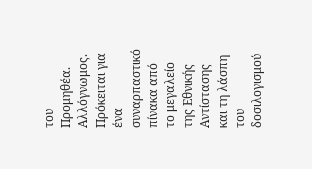του Προμηθέα. Αλλόγνωμος.
Πρόκειται για ένα συναρπαστικό πίνακα από το μεγαλείο της Εθνικής Αντίστασης και τη λάσπη του
δοσιλογισμού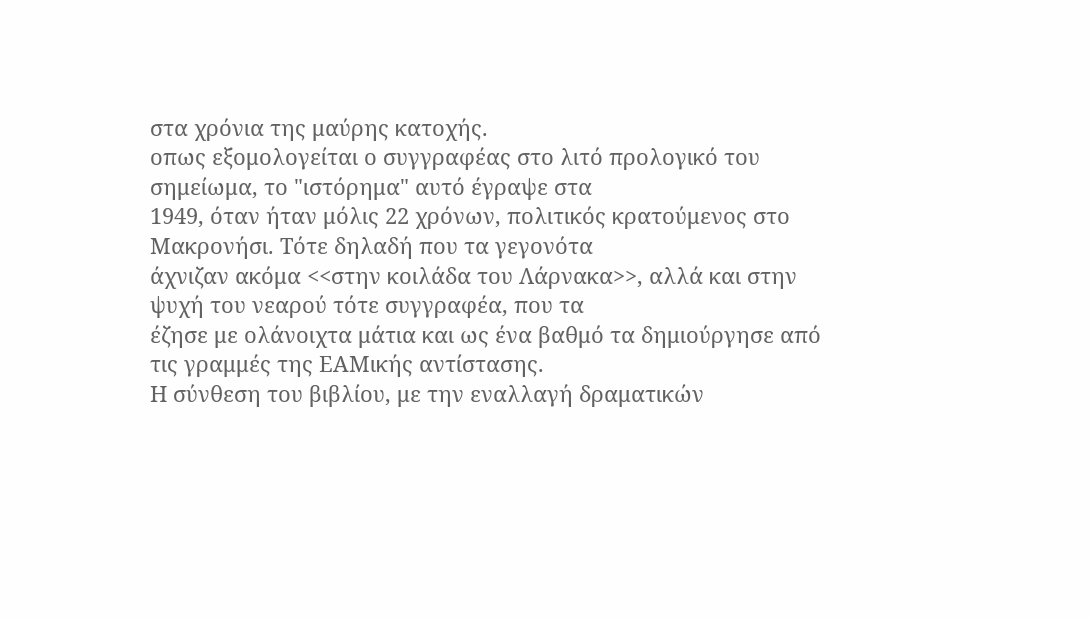στα χρόνια της μαύρης κατοχής.
οπως εξομολογείται ο συγγραφέας στο λιτό προλογικό του σημείωμα, το "ιστόρημα" αυτό έγραψε στα
1949, όταν ήταν μόλις 22 χρόνων, πολιτικός κρατούμενος στο Μακρονήσι. Τότε δηλαδή που τα γεγονότα
άχνιζαν ακόμα <<στην κοιλάδα του Λάρνακα>>, αλλά και στην ψυχή του νεαρού τότε συγγραφέα, που τα
έζησε με ολάνοιχτα μάτια και ως ένα βαθμό τα δημιούργησε από τις γραμμές της ΕΑΜικής αντίστασης.
Η σύνθεση του βιβλίου, με την εναλλαγή δραματικών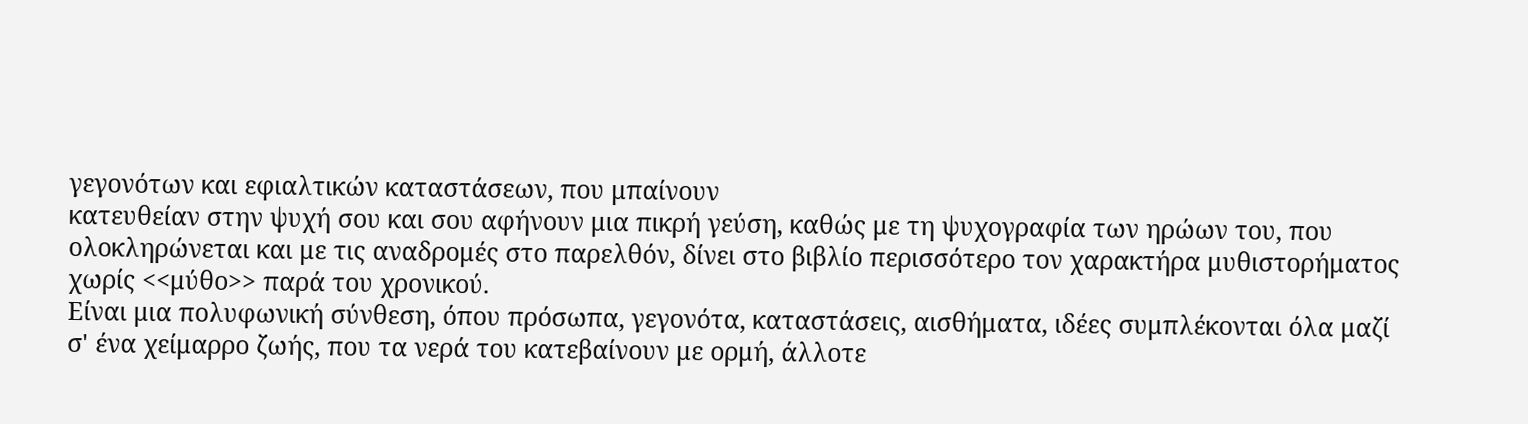γεγονότων και εφιαλτικών καταστάσεων, που μπαίνουν
κατευθείαν στην ψυχή σου και σου αφήνουν μια πικρή γεύση, καθώς με τη ψυχογραφία των ηρώων του, που
ολοκληρώνεται και με τις αναδρομές στο παρελθόν, δίνει στο βιβλίο περισσότερο τον χαρακτήρα μυθιστορήματος
χωρίς <<μύθο>> παρά του χρονικού.
Είναι μια πολυφωνική σύνθεση, όπου πρόσωπα, γεγονότα, καταστάσεις, αισθήματα, ιδέες συμπλέκονται όλα μαζί
σ' ένα χείμαρρο ζωής, που τα νερά του κατεβαίνουν με ορμή, άλλοτε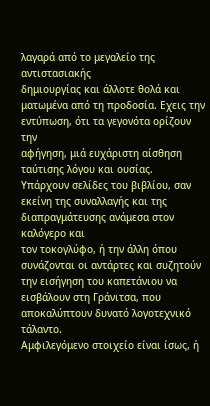λαγαρά από το μεγαλείο της αντιστασιακής
δημιουργίας και άλλοτε θολά και ματωμένα από τη προδοσία. Εχεις την εντύπωση, ότι τα γεγονότα ορίζουν την
αφήγηση, μιά ευχάριστη αίσθηση ταύτισης λόγου και ουσίας.
Υπάρχουν σελίδες του βιβλίου, σαν εκείνη της συναλλαγής και της διαπραγμάτευσης ανάμεσα στον καλόγερο και
τον τοκογλύφο, ή την άλλη όπου συνάζονται οι αντάρτες και συζητούν την εισήγηση του καπετάνιου να
εισβάλουν στη Γράνιτσα, που αποκαλύπτουν δυνατό λογοτεχνικό τάλαντο.
Αμφιλεγόμενο στοιχείο είναι ίσως, ή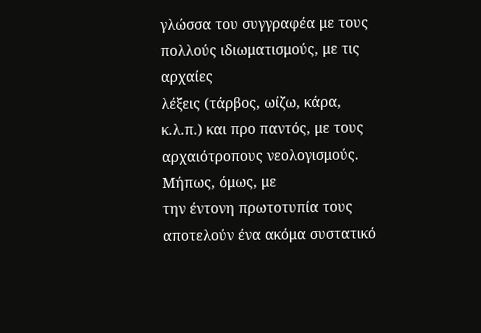γλώσσα του συγγραφέα με τους πολλούς ιδιωματισμούς, με τις αρχαίες
λέξεις (τάρβος, ωίζω, κάρα, κ.λ.π.) και προ παντός, με τους αρχαιότροπους νεολογισμούς. Μήπως, όμως, με
την έντονη πρωτοτυπία τους αποτελούν ένα ακόμα συστατικό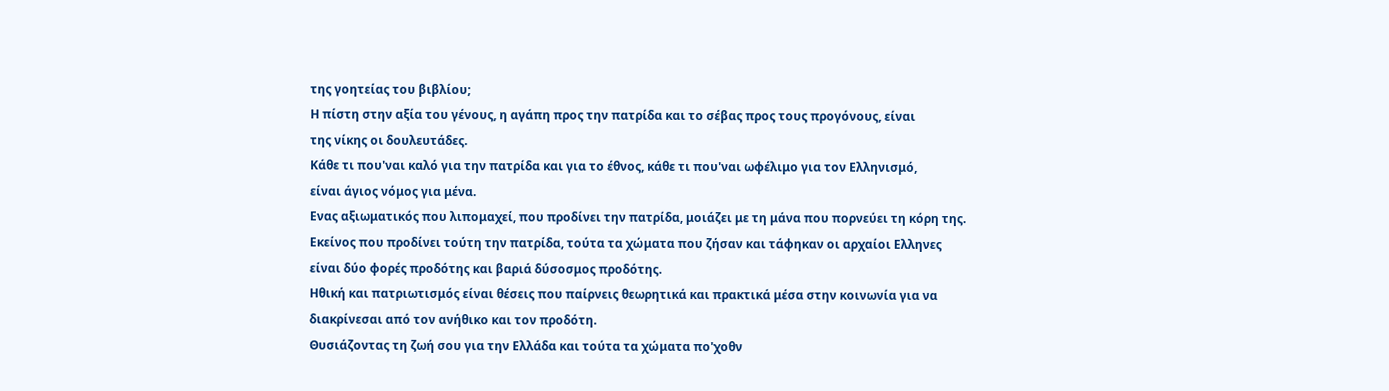της γοητείας του βιβλίου;
Η πίστη στην αξία του γένους, η αγάπη προς την πατρίδα και το σέβας προς τους προγόνους, είναι
της νίκης οι δουλευτάδες.
Κάθε τι που'ναι καλό για την πατρίδα και για το έθνος, κάθε τι που'ναι ωφέλιμο για τον Ελληνισμό,
είναι άγιος νόμος για μένα.
Ενας αξιωματικός που λιπομαχεί, που προδίνει την πατρίδα, μοιάζει με τη μάνα που πορνεύει τη κόρη της.
Εκείνος που προδίνει τούτη την πατρίδα, τούτα τα χώματα που ζήσαν και τάφηκαν οι αρχαίοι Ελληνες
είναι δύο φορές προδότης και βαριά δύσοσμος προδότης.
Ηθική και πατριωτισμός είναι θέσεις που παίρνεις θεωρητικά και πρακτικά μέσα στην κοινωνία για να
διακρίνεσαι από τον ανήθικο και τον προδότη.
Θυσιάζοντας τη ζωή σου για την Ελλάδα και τούτα τα χώματα πο'χοθν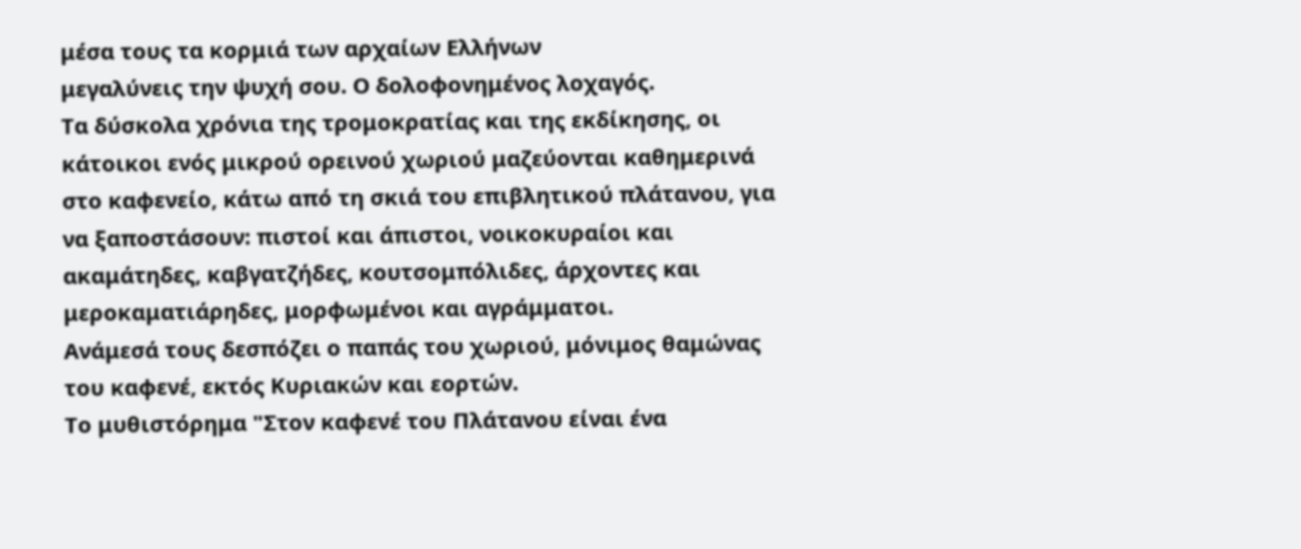μέσα τους τα κορμιά των αρχαίων Ελλήνων
μεγαλύνεις την ψυχή σου. Ο δολοφονημένος λοχαγός.
Τα δύσκολα χρόνια της τρομοκρατίας και της εκδίκησης, οι κάτοικοι ενός μικρού ορεινού χωριού μαζεύονται καθημερινά
στο καφενείο, κάτω από τη σκιά του επιβλητικού πλάτανου, για να ξαποστάσουν: πιστοί και άπιστοι, νοικοκυραίοι και
ακαμάτηδες, καβγατζήδες, κουτσομπόλιδες, άρχοντες και μεροκαματιάρηδες, μορφωμένοι και αγράμματοι.
Ανάμεσά τους δεσπόζει ο παπάς του χωριού, μόνιμος θαμώνας του καφενέ, εκτός Κυριακών και εορτών.
Το μυθιστόρημα "Στον καφενέ του Πλάτανου είναι ένα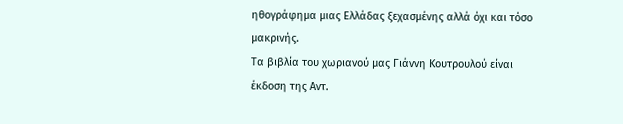ηθογράφημα μιας Ελλάδας ξεχασμένης αλλά όχι και τόσο μακρινής.
Τα βιβλία του χωριανού μας Γιάννη Κουτρουλού είναι έκδοση της Αντ.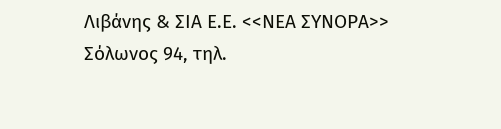Λιβάνης & ΣΙΑ Ε.Ε. <<ΝΕΑ ΣΥΝΟΡΑ>>
Σόλωνος 94, τηλ.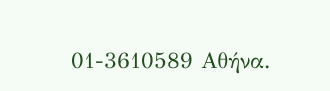01-3610589 Αθήνα.